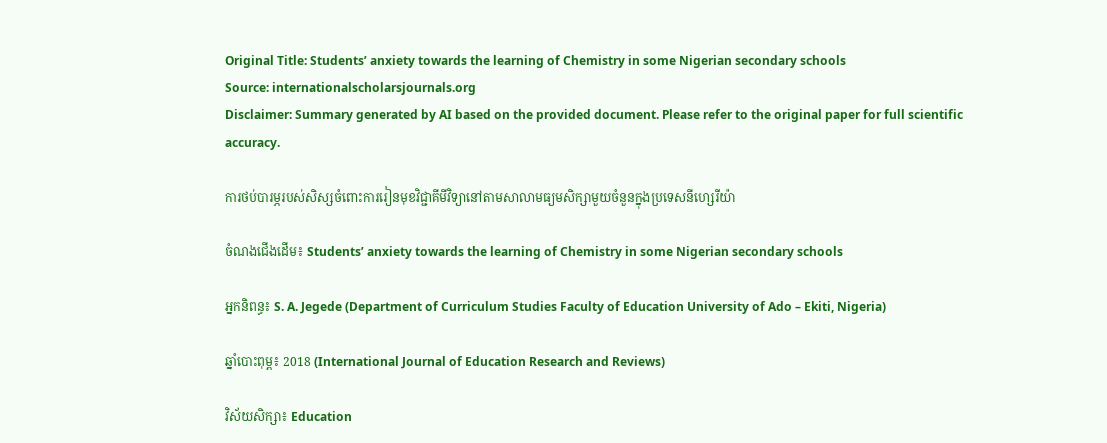Original Title: Students’ anxiety towards the learning of Chemistry in some Nigerian secondary schools
Source: internationalscholarsjournals.org
Disclaimer: Summary generated by AI based on the provided document. Please refer to the original paper for full scientific accuracy.

ការថប់បារម្ភរបស់សិស្សចំពោះការរៀនមុខវិជ្ជាគីមីវិទ្យានៅតាមសាលាមធ្យមសិក្សាមួយចំនួនក្នុងប្រទេសនីហ្សេរីយ៉ា

ចំណងជើងដើម៖ Students’ anxiety towards the learning of Chemistry in some Nigerian secondary schools

អ្នកនិពន្ធ៖ S. A. Jegede (Department of Curriculum Studies Faculty of Education University of Ado – Ekiti, Nigeria)

ឆ្នាំបោះពុម្ព៖ 2018 (International Journal of Education Research and Reviews)

វិស័យសិក្សា៖ Education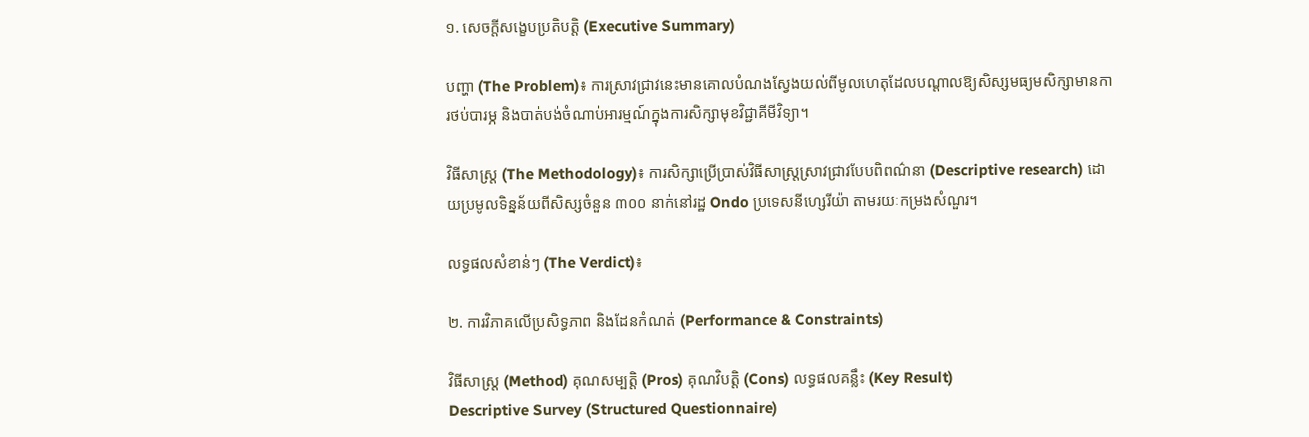១. សេចក្តីសង្ខេបប្រតិបត្តិ (Executive Summary)

បញ្ហា (The Problem)៖ ការស្រាវជ្រាវនេះមានគោលបំណងស្វែងយល់ពីមូលហេតុដែលបណ្តាលឱ្យសិស្សមធ្យមសិក្សាមានការថប់បារម្ភ និងបាត់បង់ចំណាប់អារម្មណ៍ក្នុងការសិក្សាមុខវិជ្ជាគីមីវិទ្យា។

វិធីសាស្ត្រ (The Methodology)៖ ការសិក្សាប្រើប្រាស់វិធីសាស្ត្រស្រាវជ្រាវបែបពិពណ៌នា (Descriptive research) ដោយប្រមូលទិន្នន័យពីសិស្សចំនួន ៣០០ នាក់នៅរដ្ឋ Ondo ប្រទេសនីហ្សេរីយ៉ា តាមរយៈកម្រងសំណួរ។

លទ្ធផលសំខាន់ៗ (The Verdict)៖

២. ការវិភាគលើប្រសិទ្ធភាព និងដែនកំណត់ (Performance & Constraints)

វិធីសាស្ត្រ (Method) គុណសម្បត្តិ (Pros) គុណវិបត្តិ (Cons) លទ្ធផលគន្លឹះ (Key Result)
Descriptive Survey (Structured Questionnaire)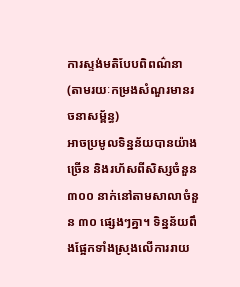ការស្ទង់មតិបែបពិពណ៌នា (តាមរយៈកម្រងសំណួរមានរចនាសម្ព័ន្ធ)
អាចប្រមូលទិន្នន័យបានយ៉ាងច្រើន និងរហ័សពីសិស្សចំនួន ៣០០ នាក់នៅតាមសាលាចំនួន ៣០ ផ្សេងៗគ្នា។ ទិន្នន័យពឹងផ្អែកទាំងស្រុងលើការរាយ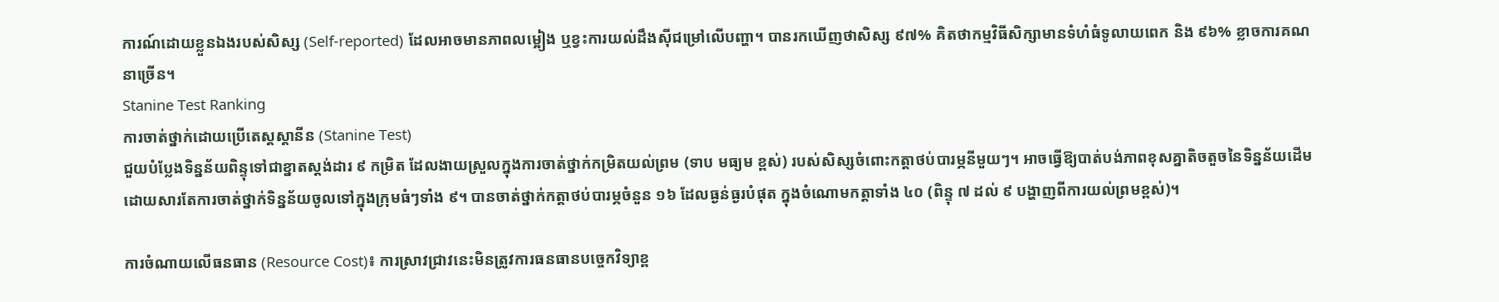ការណ៍ដោយខ្លួនឯងរបស់សិស្ស (Self-reported) ដែលអាចមានភាពលម្អៀង ឬខ្វះការយល់ដឹងស៊ីជម្រៅលើបញ្ហា។ បានរកឃើញថាសិស្ស ៩៧% គិតថាកម្មវិធីសិក្សាមានទំហំធំទូលាយពេក និង ៩៦% ខ្លាចការគណនាច្រើន។
Stanine Test Ranking
ការចាត់ថ្នាក់ដោយប្រើតេស្តស្តានីន (Stanine Test)
ជួយបំប្លែងទិន្នន័យពិន្ទុទៅជាខ្នាតស្តង់ដារ ៩ កម្រិត ដែលងាយស្រួលក្នុងការចាត់ថ្នាក់កម្រិតយល់ព្រម (ទាប មធ្យម ខ្ពស់) របស់សិស្សចំពោះកត្តាថប់បារម្ភនីមួយៗ។ អាចធ្វើឱ្យបាត់បង់ភាពខុសគ្នាតិចតួចនៃទិន្នន័យដើម ដោយសារតែការចាត់ថ្នាក់ទិន្នន័យចូលទៅក្នុងក្រុមធំៗទាំង ៩។ បានចាត់ថ្នាក់កត្តាថប់បារម្ភចំនួន ១៦ ដែលធ្ងន់ធ្ងរបំផុត ក្នុងចំណោមកត្តាទាំង ៤០ (ពិន្ទុ ៧ ដល់ ៩ បង្ហាញពីការយល់ព្រមខ្ពស់)។

ការចំណាយលើធនធាន (Resource Cost)៖ ការស្រាវជ្រាវនេះមិនត្រូវការធនធានបច្ចេកវិទ្យាខ្ព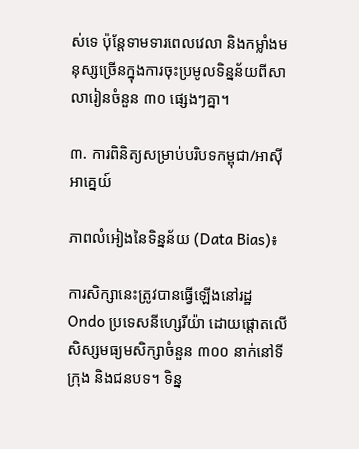ស់ទេ ប៉ុន្តែទាមទារពេលវេលា និងកម្លាំងមនុស្សច្រើនក្នុងការចុះប្រមូលទិន្នន័យពីសាលារៀនចំនួន ៣០ ផ្សេងៗគ្នា។

៣. ការពិនិត្យសម្រាប់បរិបទកម្ពុជា/អាស៊ីអាគ្នេយ៍

ភាពលំអៀងនៃទិន្នន័យ (Data Bias)៖

ការសិក្សានេះត្រូវបានធ្វើឡើងនៅរដ្ឋ Ondo ប្រទេសនីហ្សេរីយ៉ា ដោយផ្តោតលើសិស្សមធ្យមសិក្សាចំនួន ៣០០ នាក់នៅទីក្រុង និងជនបទ។ ទិន្ន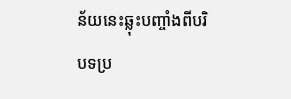ន័យនេះឆ្លុះបញ្ចាំងពីបរិបទប្រ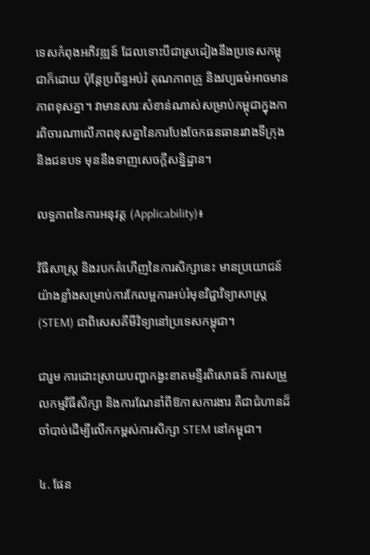ទេសកំពុងអភិវឌ្ឍន៍ ដែលទោះបីជាស្រដៀងនឹងប្រទេសកម្ពុជាក៏ដោយ ប៉ុន្តែប្រព័ន្ធអប់រំ គុណភាពគ្រូ និងវប្បធម៌អាចមានភាពខុសគ្នា។ វាមានសារៈសំខាន់ណាស់សម្រាប់កម្ពុជាក្នុងការពិចារណាលើភាពខុសគ្នានៃការបែងចែកធនធានរវាងទីក្រុងនិងជនបទ មុននឹងទាញសេចក្តីសន្និដ្ឋាន។

លទ្ធភាពនៃការអនុវត្ត (Applicability)៖

វិធីសាស្ត្រ និងរបកគំហើញនៃការសិក្សានេះ មានប្រយោជន៍យ៉ាងខ្លាំងសម្រាប់ការកែលម្អការអប់រំមុខវិជ្ជាវិទ្យាសាស្ត្រ (STEM) ជាពិសេសគីមីវិទ្យានៅប្រទេសកម្ពុជា។

ជារួម ការដោះស្រាយបញ្ហាកង្វះខាតមន្ទីរពិសោធន៍ ការសម្រួលកម្មវិធីសិក្សា និងការណែនាំពីឱកាសការងារ គឺជាជំហានដ៏ចាំបាច់ដើម្បីលើកកម្ពស់ការសិក្សា STEM នៅកម្ពុជា។

៤. ផែន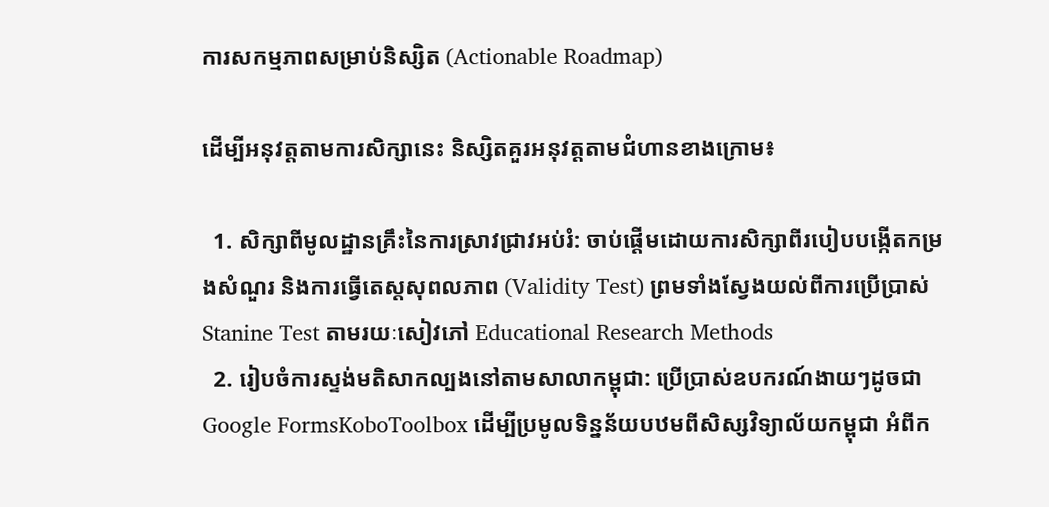ការសកម្មភាពសម្រាប់និស្សិត (Actionable Roadmap)

ដើម្បីអនុវត្តតាមការសិក្សានេះ និស្សិតគួរអនុវត្តតាមជំហានខាងក្រោម៖

  1. សិក្សាពីមូលដ្ឋានគ្រឹះនៃការស្រាវជ្រាវអប់រំ: ចាប់ផ្តើមដោយការសិក្សាពីរបៀបបង្កើតកម្រងសំណួរ និងការធ្វើតេស្តសុពលភាព (Validity Test) ព្រមទាំងស្វែងយល់ពីការប្រើប្រាស់ Stanine Test តាមរយៈសៀវភៅ Educational Research Methods
  2. រៀបចំការស្ទង់មតិសាកល្បងនៅតាមសាលាកម្ពុជា: ប្រើប្រាស់ឧបករណ៍ងាយៗដូចជា Google FormsKoboToolbox ដើម្បីប្រមូលទិន្នន័យបឋមពីសិស្សវិទ្យាល័យកម្ពុជា អំពីក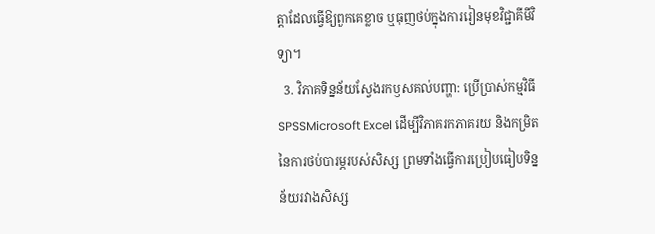ត្តាដែលធ្វើឱ្យពួកគេខ្លាច ឬធុញថប់ក្នុងការរៀនមុខវិជ្ជាគីមីវិទ្យា។
  3. វិភាគទិន្នន័យស្វែងរកឫសគល់បញ្ហា: ប្រើប្រាស់កម្មវិធី SPSSMicrosoft Excel ដើម្បីវិភាគរកភាគរយ និងកម្រិតនៃការថប់បារម្ភរបស់សិស្ស ព្រមទាំងធ្វើការប្រៀបធៀបទិន្នន័យរវាងសិស្ស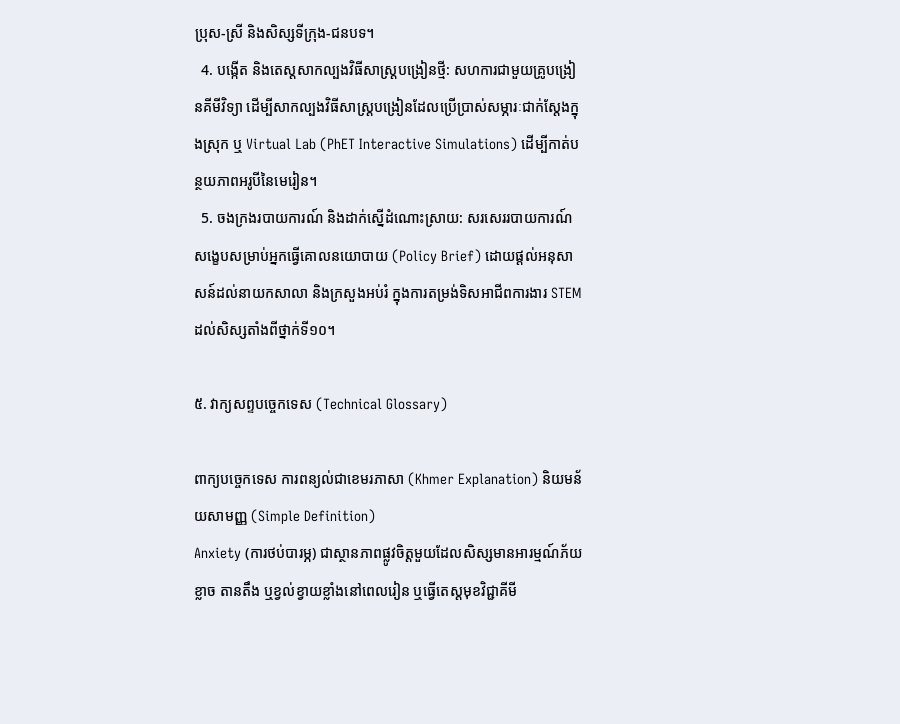ប្រុស-ស្រី និងសិស្សទីក្រុង-ជនបទ។
  4. បង្កើត និងតេស្តសាកល្បងវិធីសាស្ត្របង្រៀនថ្មី: សហការជាមួយគ្រូបង្រៀនគីមីវិទ្យា ដើម្បីសាកល្បងវិធីសាស្ត្របង្រៀនដែលប្រើប្រាស់សម្ភារៈជាក់ស្តែងក្នុងស្រុក ឬ Virtual Lab (PhET Interactive Simulations) ដើម្បីកាត់បន្ថយភាពអរូបីនៃមេរៀន។
  5. ចងក្រងរបាយការណ៍ និងដាក់ស្នើដំណោះស្រាយ: សរសេររបាយការណ៍សង្ខេបសម្រាប់អ្នកធ្វើគោលនយោបាយ (Policy Brief) ដោយផ្តល់អនុសាសន៍ដល់នាយកសាលា និងក្រសួងអប់រំ ក្នុងការតម្រង់ទិសអាជីពការងារ STEM ដល់សិស្សតាំងពីថ្នាក់ទី១០។

៥. វាក្យសព្ទបច្ចេកទេស (Technical Glossary)

ពាក្យបច្ចេកទេស ការពន្យល់ជាខេមរភាសា (Khmer Explanation) និយមន័យសាមញ្ញ (Simple Definition)
Anxiety (ការថប់បារម្ភ) ជាស្ថានភាពផ្លូវចិត្តមួយដែលសិស្សមានអារម្មណ៍ភ័យខ្លាច តានតឹង ឬខ្វល់ខ្វាយខ្លាំងនៅពេលរៀន ឬធ្វើតេស្តមុខវិជ្ជាគីមី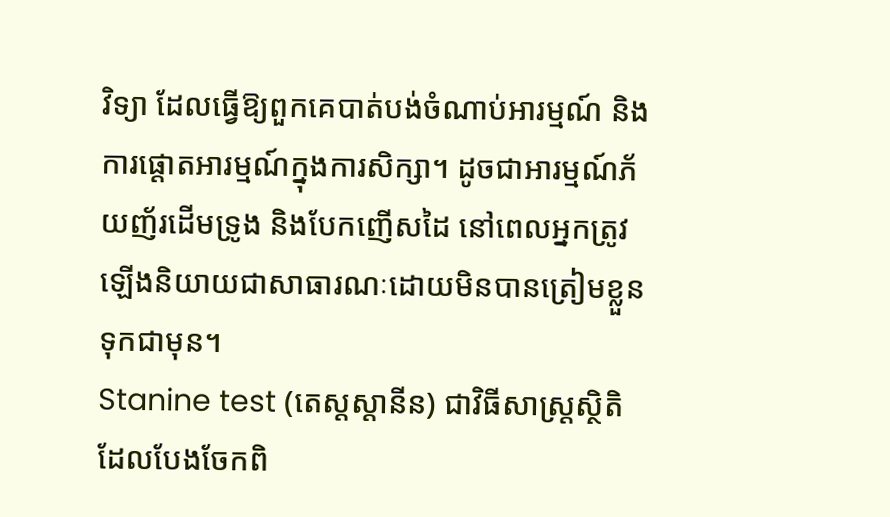វិទ្យា ដែលធ្វើឱ្យពួកគេបាត់បង់ចំណាប់អារម្មណ៍ និងការផ្ដោតអារម្មណ៍ក្នុងការសិក្សា។ ដូចជាអារម្មណ៍ភ័យញ័រដើមទ្រូង និងបែកញើសដៃ នៅពេលអ្នកត្រូវឡើងនិយាយជាសាធារណៈដោយមិនបានត្រៀមខ្លួនទុកជាមុន។
Stanine test (តេស្តស្តានីន) ជាវិធីសាស្ត្រស្ថិតិដែលបែងចែកពិ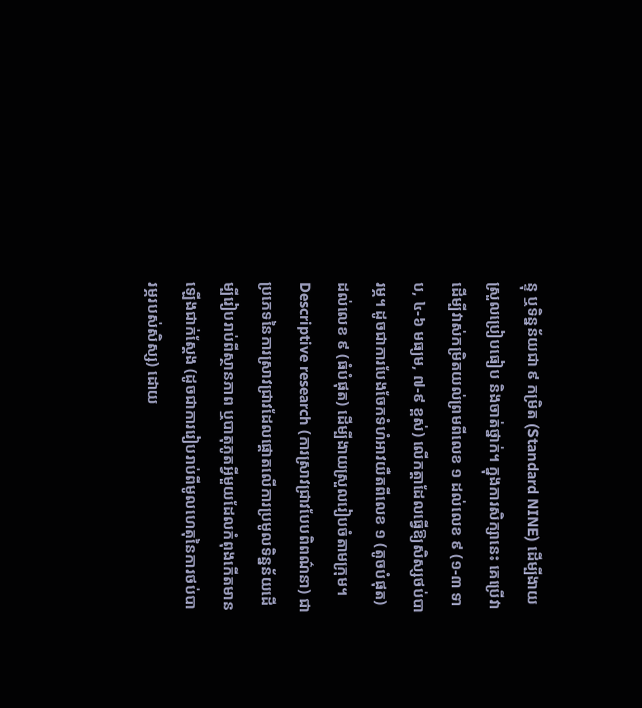ន្ទុ ឬទិន្នន័យជា ៩ កម្រិត (Standard NINE) ដើម្បីងាយស្រួលប្រៀបធៀប និងចាត់ថ្នាក់។ ក្នុងការសិក្សានេះ គេប្រើវាដើម្បីវាស់កម្រិតយល់ព្រមពីលេខ ១ ដល់លេខ ៩ (១-៣ ទាប, ៤-៦ មធ្យម, ៧-៩ ខ្ពស់) លើកត្តាដែលធ្វើឱ្យសិស្សថប់បារម្ភ។ ដូចជាការបែងចែកទំហំអាវយឺតពីលេខ ១ (តូចបំផុត) ដល់លេខ ៩ (ធំបំផុត) ដើម្បីងាយស្រួលរៀបចំតាមក្រុម។
Descriptive research (ការស្រាវជ្រាវបែបពិពណ៌នា) ជាប្រភេទនៃការស្រាវជ្រាវដែលផ្តោតលើការប្រមូលទិន្នន័យដើម្បីរៀបរាប់ពីស្ថានភាព ឬបាតុភូតអ្វីមួយដែលកំពុងកើតមានឡើងជាក់ស្តែង (ដូចជាការរៀបរាប់ពីមូលហេតុនៃការថប់បារម្ភរបស់សិស្ស) ដោយ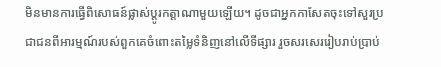មិនមានការធ្វើពិសោធន៍ផ្លាស់ប្តូរកត្តាណាមួយឡើយ។ ដូចជាអ្នកកាសែតចុះទៅសួរប្រជាជនពីអារម្មណ៍របស់ពួកគេចំពោះតម្លៃទំនិញនៅលើទីផ្សារ រួចសរសេររៀបរាប់ប្រាប់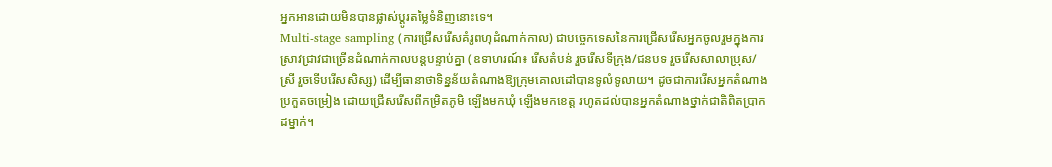អ្នកអានដោយមិនបានផ្លាស់ប្តូរតម្លៃទំនិញនោះទេ។
Multi-stage sampling (ការជ្រើសរើសគំរូពហុដំណាក់កាល) ជាបច្ចេកទេសនៃការជ្រើសរើសអ្នកចូលរួមក្នុងការស្រាវជ្រាវជាច្រើនដំណាក់កាលបន្តបន្ទាប់គ្នា (ឧទាហរណ៍៖ រើសតំបន់ រួចរើសទីក្រុង/ជនបទ រួចរើសសាលាប្រុស/ស្រី រួចទើបរើសសិស្ស) ដើម្បីធានាថាទិន្នន័យតំណាងឱ្យក្រុមគោលដៅបានទូលំទូលាយ។ ដូចជាការរើសអ្នកតំណាងប្រកួតចម្រៀង ដោយជ្រើសរើសពីកម្រិតភូមិ ឡើងមកឃុំ ឡើងមកខេត្ត រហូតដល់បានអ្នកតំណាងថ្នាក់ជាតិពិតប្រាកដម្នាក់។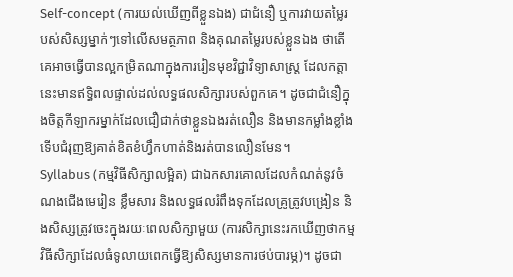Self-concept (ការយល់ឃើញពីខ្លួនឯង) ជាជំនឿ ឬការវាយតម្លៃរបស់សិស្សម្នាក់ៗទៅលើសមត្ថភាព និងគុណតម្លៃរបស់ខ្លួនឯង ថាតើគេអាចធ្វើបានល្អកម្រិតណាក្នុងការរៀនមុខវិជ្ជាវិទ្យាសាស្ត្រ ដែលកត្តានេះមានឥទ្ធិពលផ្ទាល់ដល់លទ្ធផលសិក្សារបស់ពួកគេ។ ដូចជាជំនឿក្នុងចិត្តកីឡាករម្នាក់ដែលជឿជាក់ថាខ្លួនឯងរត់លឿន និងមានកម្លាំងខ្លាំង ទើបជំរុញឱ្យគាត់ខិតខំហ្វឹកហាត់និងរត់បានលឿនមែន។
Syllabus (កម្មវិធីសិក្សាលម្អិត) ជាឯកសារគោលដែលកំណត់នូវចំណងជើងមេរៀន ខ្លឹមសារ និងលទ្ធផលរំពឹងទុកដែលគ្រូត្រូវបង្រៀន និងសិស្សត្រូវចេះក្នុងរយៈពេលសិក្សាមួយ (ការសិក្សានេះរកឃើញថាកម្មវិធីសិក្សាដែលធំទូលាយពេកធ្វើឱ្យសិស្សមានការថប់បារម្ភ)។ ដូចជា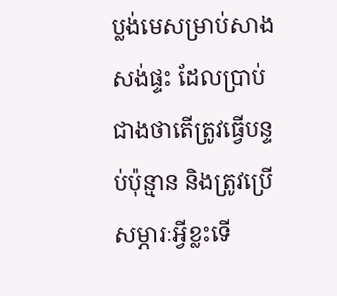ប្លង់មេសម្រាប់សាងសង់ផ្ទះ ដែលប្រាប់ជាងថាតើត្រូវធ្វើបន្ទប់ប៉ុន្មាន និងត្រូវប្រើសម្ភារៈអ្វីខ្លះទើ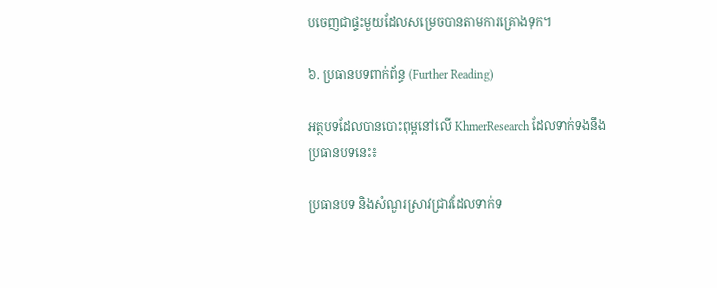បចេញជាផ្ទះមួយដែលសម្រេចបានតាមការគ្រោងទុក។

៦. ប្រធានបទពាក់ព័ន្ធ (Further Reading)

អត្ថបទដែលបានបោះពុម្ពនៅលើ KhmerResearch ដែលទាក់ទងនឹងប្រធានបទនេះ៖

ប្រធានបទ និងសំណួរស្រាវជ្រាវដែលទាក់ទ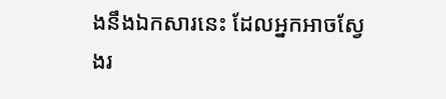ងនឹងឯកសារនេះ ដែលអ្នកអាចស្វែងរ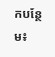កបន្ថែម៖